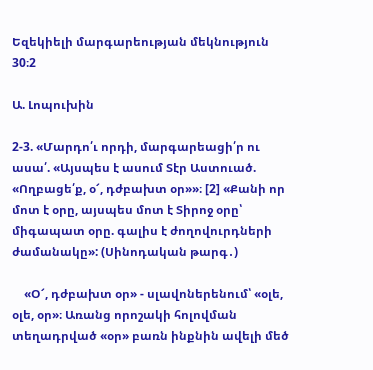Եզեկիելի մարգարեության մեկնություն 30։2

Ա. Լոպուխին

2-3. «Մարդո՛ւ որդի, մարգարեացի՛ր ու ասա՛. «Այսպես է ասում Տէր Աստուած. «Ողբացե՛ք, օ՜, դժբախտ օր»»։ [2] «Քանի որ մոտ է օրը, այսպես մոտ է Տիրոջ օրը՝ միգապատ օրը. գալիս է ժողովուրդների ժամանակը»: (Սինոդական թարգ․)

    «Օ՜, դժբախտ օր» - սլավոներենում՝ «օլե, օլե, օր»։ Առանց որոշակի հոլովման տեղադրված «օր» բառն ինքնին ավելի մեծ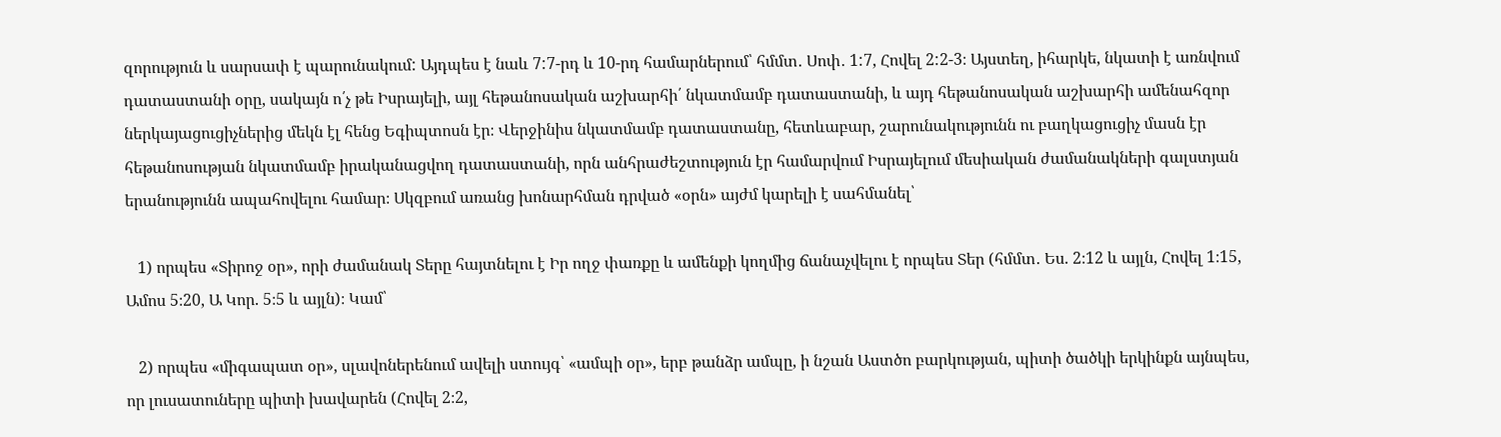զորություն և սարսափ է պարունակում: Այդպես է նաև 7:7-րդ և 10-րդ համարներում՝ հմմտ․ Սոփ․ 1:7, Հովել 2:2-3։ Այստեղ, իհարկե, նկատի է առնվում դատաստանի օրը, սակայն ո՛չ թե Իսրայելի, այլ հեթանոսական աշխարհի՛ նկատմամբ դատաստանի, և այդ հեթանոսական աշխարհի ամենահզոր ներկայացուցիչներից մեկն էլ հենց Եգիպտոսն էր։ Վերջինիս նկատմամբ դատաստանը, հետևաբար, շարունակությունն ու բաղկացուցիչ մասն էր հեթանոսության նկատմամբ իրականացվող դատաստանի, որն անհրաժեշտություն էր համարվում Իսրայելում մեսիական ժամանակների գալստյան երանությունն ապահովելու համար։ Սկզբում առանց խոնարհման դրված «օրն» այժմ կարելի է սահմանել՝

   1) որպես «Տիրոջ օր», որի ժամանակ Տերը հայտնելու է Իր ողջ փառքը և ամենքի կողմից ճանաչվելու է որպես Տեր (հմմտ․ Ես. 2։12 և այլն, Հովել 1։15, Ամոս 5։20, Ա Կոր. 5։5 և այլն)։ Կամ՝

   2) որպես «միգապատ օր», սլավոներենում ավելի ստույգ՝ «ամպի օր», երբ թանձր ամպը, ի նշան Աստծո բարկության, պիտի ծածկի երկինքն այնպես, որ լուսատուները պիտի խավարեն (Հովել 2։2,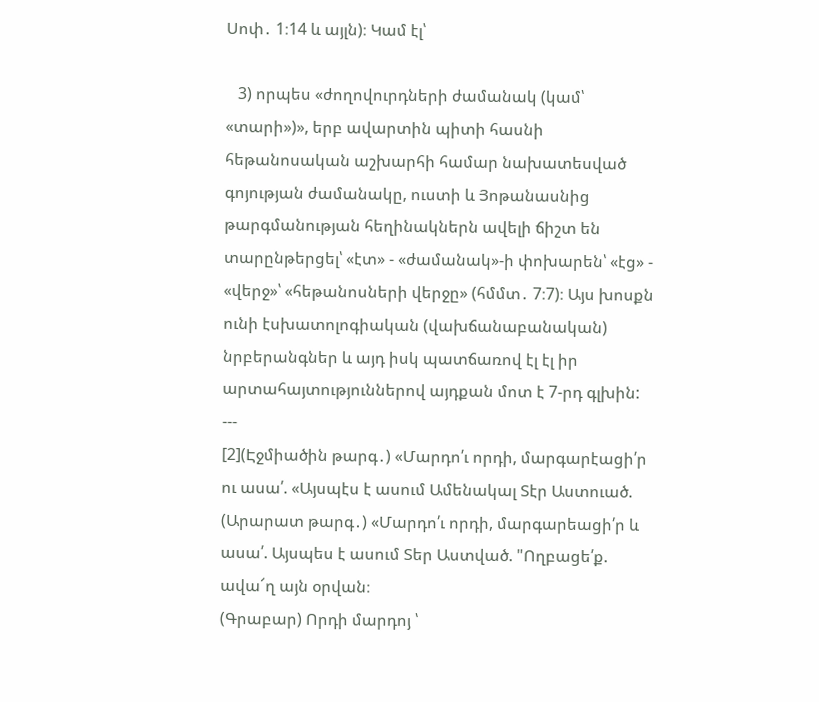Սոփ․ 1։14 և այլն)։ Կամ էլ՝

   3) որպես «ժողովուրդների ժամանակ (կամ՝ «տարի»)», երբ ավարտին պիտի հասնի հեթանոսական աշխարհի համար նախատեսված գոյության ժամանակը, ուստի և Յոթանասնից թարգմանության հեղինակներն ավելի ճիշտ են տարընթերցել՝ «էտ» - «ժամանակ»-ի փոխարեն՝ «էց» - «վերջ»՝ «հեթանոսների վերջը» (հմմտ․ 7։7)։ Այս խոսքն ունի էսխատոլոգիական (վախճանաբանական) նրբերանգներ և այդ իսկ պատճառով էլ էլ իր արտահայտություններով այդքան մոտ է 7-րդ գլխին:
---
[2](Էջմիածին թարգ․) «Մարդո՛ւ որդի, մարգարէացի՛ր ու ասա՛. «Այսպէս է ասում Ամենակալ Տէր Աստուած.
(Արարատ թարգ․) «Մարդո՛ւ որդի, մարգարեացի՛ր և ասա՛. Այսպես է ասում Տեր Աստված. "Ողբացե՛ք. ավա՜ղ այն օրվան։
(Գրաբար) Որդի մարդոյ ՝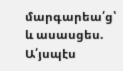մարգարեա՛ց՝ և ասասցես. Ա՛յսպէս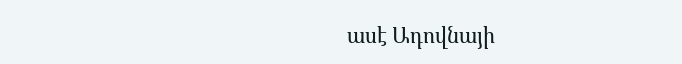ասէ Ադովնայի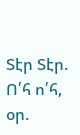Տէր Տէր. Ո՛հ ո՛հ, օր.